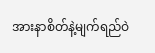အားနာစိတ်နဲ့မျက်ရည်ဝဲ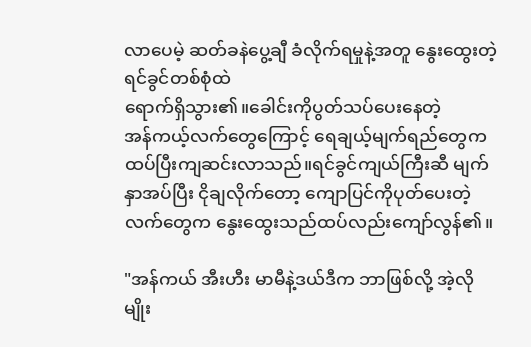လာပေမဲ့ ဆတ်ခနဲပွေ့ချီ ခံလိုက်ရမှုနဲ့အတူ နွေးထွေးတဲ့ရင်ခွင်တစ်စုံထဲ
ရောက်ရှိသွား၏။ခေါင်းကိုပွတ်သပ်ပေးနေတဲ့
အန်ကယ့်လက်တွေကြောင့် ရေချယ့်မျက်ရည်တွေကထပ်ပြီးကျဆင်းလာသည်။ရင်ခွင်ကျယ်ကြီးဆီ မျက်နှာအပ်ပြီး ငိုချလိုက်တော့ ကျောပြင်ကိုပုတ်ပေးတဲ့လက်တွေက နွေးထွေးသည်ထပ်လည်းကျော်လွန်၏။

"အန်ကယ် အီးဟီး မာမီနဲ့ဒယ်ဒီက ဘာဖြစ်လို့ အဲ့လိုမျိုး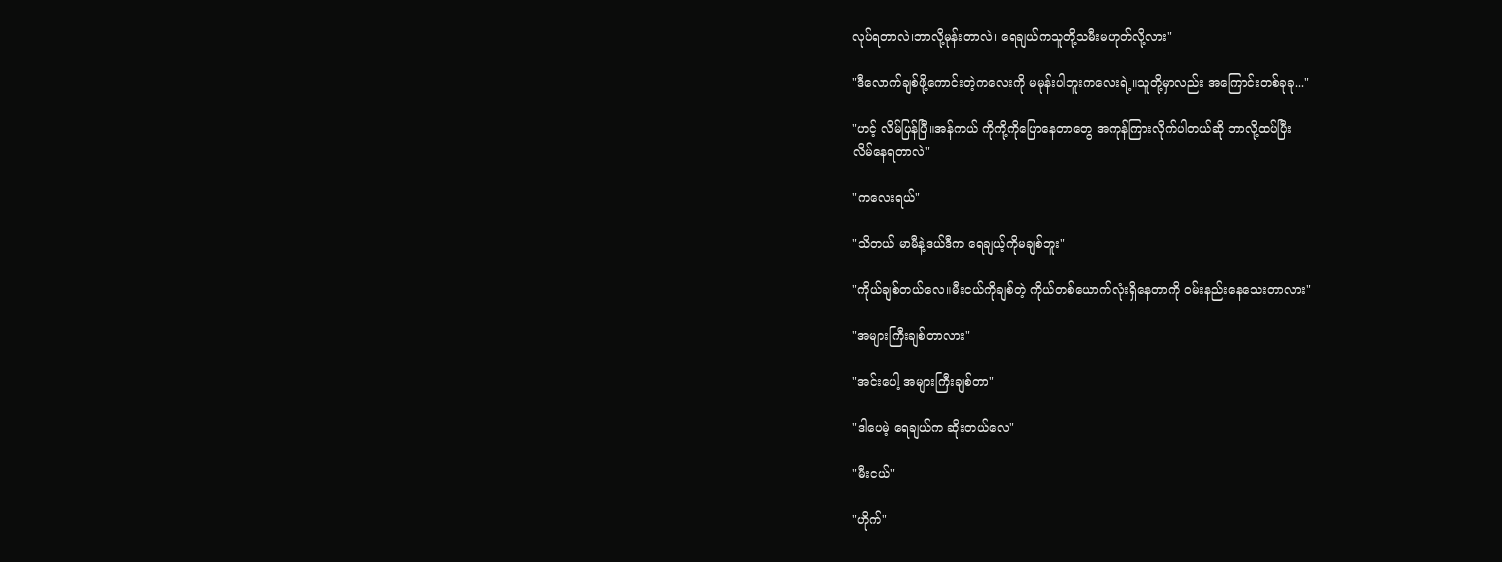လုပ်ရတာလဲ၊ဘာလို့မုန်းတာလဲ၊ ရေချယ်ကသူတို့သမီးမဟုတ်လို့လား"

"ဒီလောက်ချစ်ဖို့ကောင်းတဲ့ကလေးကို မမုန်းပါဘူးကလေးရဲ့။သူတို့မှာလည်း အကြောင်းတစ်ခုခု..."

"ဟင့် လိမ်ပြန်ပြီ။အန်ကယ် ကိုကို့ကိုပြောနေတာတွေ အကုန်ကြားလိုက်ပါတယ်ဆို ဘာလို့ထပ်ပြီး
လိမ်နေရတာလဲ"

"ကလေးရယ်"

"သိတယ် မာမီနဲ့ဒယ်ဒီက ရေချယ့်ကိုမချစ်ဘူး"

"ကိုယ်ချစ်တယ်လေ။မီးငယ်ကိုချစ်တဲ့ ကိုယ်တစ်ယောက်လုံးရှိနေတာကို ဝမ်းနည်းနေသေးတာလား"

"အများကြီးချစ်တာလား"

"အင်းပေါ့ အများကြီးချစ်တာ"

"ဒါပေမဲ့ ရေချယ်က ဆိုးတယ်လေ"

"မီးငယ်"

"ဟိုက်"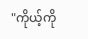"ကိုယ့်ကို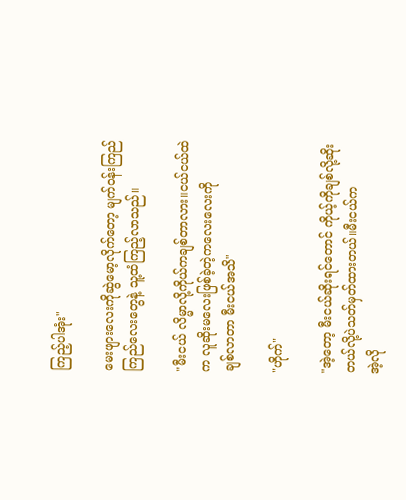ကြည့်ပါအုံး"

မေးဖျားလေးကိုဆွဲမော့လိုက်တော့ မျက်ဝန်းကြည်ကြည်လေးတွေနဲ့ သူ့ထံကြည့်လာသည်။

"မီးငယ် လိမ္မာလို့ကိုယ်ကချစ်တာလား။ငယ်ငယ်ထဲက လူဆိုးမလေးဖြစ်ခဲ့တဲ့ကလေးလေးကို
ချစ်လာတာ မီးငယ်အသိ"

"ဟိုက်"

"အဲ့တော့ မီးငယ်ဆိုးရင်တောင် ကိုယ့်ကိုချစ်လို့ဆိုးတယ်လို့ပဲသတ်မှတ်ထားတယ်။မီးငယ်က
အဲ့လို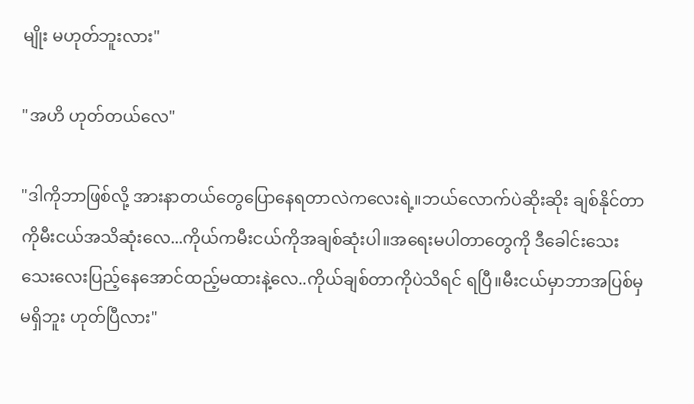မျိုး မဟုတ်ဘူးလား"

"အဟိ ဟုတ်တယ်လေ"

"ဒါကိုဘာဖြစ်လို့ အားနာတယ်တွေပြောနေရတာလဲကလေးရဲ့။ဘယ်လောက်ပဲဆိုးဆိုး ချစ်နိုင်တာကိုမီးငယ်အသိဆုံးလေ...ကိုယ်ကမီးငယ်ကိုအချစ်ဆုံးပါ။အရေးမပါတာတွေကို ဒီခေါင်းသေးသေးလေးပြည့်နေအောင်ထည့်မထားနဲ့လေ..ကိုယ်ချစ်တာကိုပဲသိရင် ရပြီ။မီးငယ်မှာဘာအပြစ်မှမရှိဘူး ဟုတ်ပြီလား"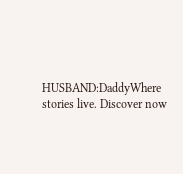HUSBAND:DaddyWhere stories live. Discover now